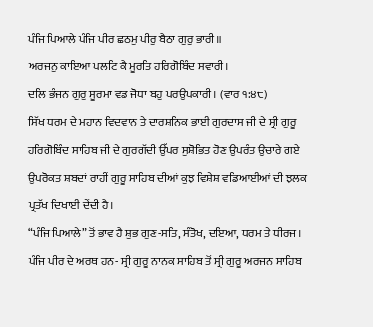ਪੰਜਿ ਪਿਆਲੇ ਪੰਜਿ ਪੀਰ ਛਠਮੁ ਪੀਰੁ ਬੈਠਾ ਗੁਰੁ ਭਾਰੀ॥
ਅਰਜਨੁ ਕਾਇਆ ਪਲਟਿ ਕੈ ਮੂਰਤਿ ਹਰਿਗੋਬਿੰਦ ਸਵਾਰੀ।
ਦਲਿ ਭੰਜਨ ਗੁਰੁ ਸੂਰਮਾ ਵਡ ਜੋਧਾ ਬਹੁ ਪਰਉਪਕਾਰੀ। (ਵਾਰ ੧:੪੮)
ਸਿੱਖ ਧਰਮ ਦੇ ਮਹਾਨ ਵਿਦਵਾਨ ਤੇ ਦਾਰਸ਼ਨਿਕ ਭਾਈ ਗੁਰਦਾਸ ਜੀ ਦੇ ਸ੍ਰੀ ਗੁਰੂ ਹਰਿਗੋਬਿੰਦ ਸਾਹਿਬ ਜੀ ਦੇ ਗੁਰਗੱਦੀ ਉੱਪਰ ਸੁਸ਼ੋਭਿਤ ਹੋਣ ਉਪਰੰਤ ਉਚਾਰੇ ਗਏ ਉਪਰੋਕਤ ਸ਼ਬਦਾਂ ਰਾਹੀਂ ਗੁਰੂ ਸਾਹਿਬ ਦੀਆਂ ਕੁਝ ਵਿਸ਼ੇਸ਼ ਵਡਿਆਈਆਂ ਦੀ ਝਲਕ ਪ੍ਰਤੱਖ ਦਿਖਾਈ ਦੇਂਦੀ ਹੈ।
“ਪੰਜਿ ਪਿਆਲੇ” ਤੋਂ ਭਾਵ ਹੈ ਸ਼ੁਭ ਗੁਣ-ਸਤਿ, ਸੰਤੋਖ, ਦਇਆ, ਧਰਮ ਤੇ ਧੀਰਜ।
ਪੰਜਿ ਪੀਰ ਦੇ ਅਰਥ ਹਨ- ਸ੍ਰੀ ਗੁਰੂ ਨਾਨਕ ਸਾਹਿਬ ਤੋਂ ਸ੍ਰੀ ਗੁਰੂ ਅਰਜਨ ਸਾਹਿਬ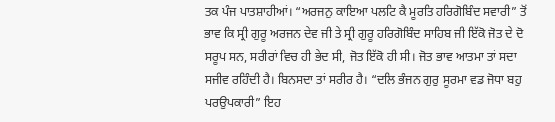ਤਕ ਪੰਜ ਪਾਤਸ਼ਾਹੀਆਂ। “ਅਰਜਨੁ ਕਾਇਆ ਪਲਟਿ ਕੈ ਮੂਰਤਿ ਹਰਿਗੋਬਿੰਦ ਸਵਾਰੀ” ਤੋਂ ਭਾਵ ਕਿ ਸ੍ਰੀ ਗੁਰੂ ਅਰਜਨ ਦੇਵ ਜੀ ਤੇ ਸ੍ਰੀ ਗੁਰੂ ਹਰਿਗੋਬਿੰਦ ਸਾਹਿਬ ਜੀ ਇੱਕੋ ਜੋਤ ਦੇ ਦੋ ਸਰੂਪ ਸਨ, ਸਰੀਰਾਂ ਵਿਚ ਹੀ ਭੇਦ ਸੀ, ਜੋਤ ਇੱਕੋ ਹੀ ਸੀ। ਜੋਤ ਭਾਵ ਆਤਮਾ ਤਾਂ ਸਦਾ ਸਜੀਵ ਰਹਿੰਦੀ ਹੈ। ਬਿਨਸਦਾ ਤਾਂ ਸਰੀਰ ਹੈ। “ਦਲਿ ਭੰਜਨ ਗੁਰੁ ਸੂਰਮਾ ਵਡ ਜੋਧਾ ਬਹੁ ਪਰਉਪਕਾਰੀ” ਇਹ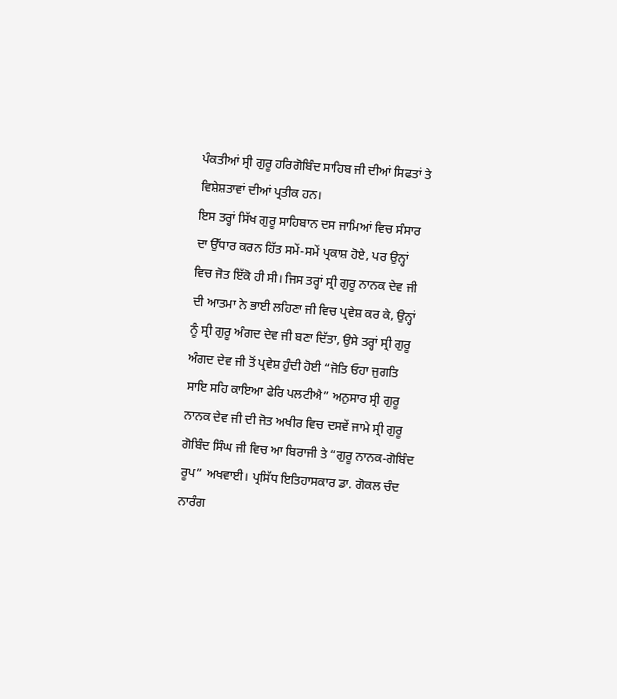ਪੰਕਤੀਆਂ ਸ੍ਰੀ ਗੁਰੂ ਹਰਿਗੋਬਿੰਦ ਸਾਹਿਬ ਜੀ ਦੀਆਂ ਸਿਫਤਾਂ ਤੇ ਵਿਸ਼ੇਸ਼ਤਾਵਾਂ ਦੀਆਂ ਪ੍ਰਤੀਕ ਹਨ।
ਇਸ ਤਰ੍ਹਾਂ ਸਿੱਖ ਗੁਰੂ ਸਾਹਿਬਾਨ ਦਸ ਜਾਮਿਆਂ ਵਿਚ ਸੰਸਾਰ ਦਾ ਉੱਧਾਰ ਕਰਨ ਹਿੱਤ ਸਮੇਂ-ਸਮੇਂ ਪ੍ਰਕਾਸ਼ ਹੋਏ, ਪਰ ਉਨ੍ਹਾਂ ਵਿਚ ਜੋਤ ਇੱਕੋ ਹੀ ਸੀ। ਜਿਸ ਤਰ੍ਹਾਂ ਸ੍ਰੀ ਗੁਰੂ ਨਾਨਕ ਦੇਵ ਜੀ ਦੀ ਆਤਮਾ ਨੇ ਭਾਈ ਲਹਿਣਾ ਜੀ ਵਿਚ ਪ੍ਰਵੇਸ਼ ਕਰ ਕੇ, ਉਨ੍ਹਾਂ ਨੂੰ ਸ੍ਰੀ ਗੁਰੂ ਅੰਗਦ ਦੇਵ ਜੀ ਬਣਾ ਦਿੱਤਾ, ਉਸੇ ਤਰ੍ਹਾਂ ਸ੍ਰੀ ਗੁਰੂ ਅੰਗਦ ਦੇਵ ਜੀ ਤੋਂ ਪ੍ਰਵੇਸ਼ ਹੁੰਦੀ ਹੋਈ “ਜੋਤਿ ਓਹਾ ਜੁਗਤਿ ਸਾਇ ਸਹਿ ਕਾਇਆ ਫੇਰਿ ਪਲਟੀਐ” ਅਨੁਸਾਰ ਸ੍ਰੀ ਗੁਰੂ ਨਾਨਕ ਦੇਵ ਜੀ ਦੀ ਜੋਤ ਅਖੀਰ ਵਿਚ ਦਸਵੇਂ ਜਾਮੇ ਸ੍ਰੀ ਗੁਰੂ ਗੋਬਿੰਦ ਸਿੰਘ ਜੀ ਵਿਚ ਆ ਬਿਰਾਜੀ ਤੇ “ਗੁਰੂ ਨਾਨਕ-ਗੋਬਿੰਦ ਰੂਪ” ਅਖਵਾਈ। ਪ੍ਰਸਿੱਧ ਇਤਿਹਾਸਕਾਰ ਡਾ. ਗੋਕਲ ਚੰਦ ਨਾਰੰਗ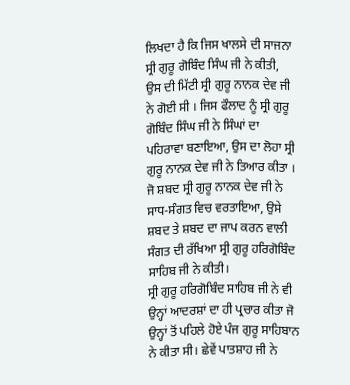ਲਿਖਦਾ ਹੈ ਕਿ ਜਿਸ ਖਾਲਸੇ ਦੀ ਸਾਜਨਾ ਸ੍ਰੀ ਗੁਰੂ ਗੋਬਿੰਦ ਸਿੰਘ ਜੀ ਨੇ ਕੀਤੀ, ਉਸ ਦੀ ਮਿੱਟੀ ਸ੍ਰੀ ਗੁਰੂ ਨਾਨਕ ਦੇਵ ਜੀ ਨੇ ਗੋਈ ਸੀ । ਜਿਸ ਫੌਲਾਦ ਨੂੰ ਸ੍ਰੀ ਗੁਰੂ ਗੋਬਿੰਦ ਸਿੰਘ ਜੀ ਨੇ ਸਿੰਘਾਂ ਦਾ ਪਹਿਰਾਵਾ ਬਣਾਇਆ, ਉਸ ਦਾ ਲੋਹਾ ਸ੍ਰੀ ਗੁਰੂ ਨਾਨਕ ਦੇਵ ਜੀ ਨੇ ਤਿਆਰ ਕੀਤਾ । ਜੋ ਸ਼ਬਦ ਸ੍ਰੀ ਗੁਰੂ ਨਾਨਕ ਦੇਵ ਜੀ ਨੇ ਸਾਧ-ਸੰਗਤ ਵਿਚ ਵਰਤਾਇਆ, ਉਸੇ ਸ਼ਬਦ ਤੇ ਸ਼ਬਦ ਦਾ ਜਾਪ ਕਰਨ ਵਾਲੀ ਸੰਗਤ ਦੀ ਰੱਖਿਆ ਸ੍ਰੀ ਗੁਰੂ ਹਰਿਗੋਬਿੰਦ ਸਾਹਿਬ ਜੀ ਨੇ ਕੀਤੀ।
ਸ੍ਰੀ ਗੁਰੂ ਹਰਿਗੋਬਿੰਦ ਸਾਹਿਬ ਜੀ ਨੇ ਵੀ ਉਨ੍ਹਾਂ ਆਦਰਸ਼ਾਂ ਦਾ ਹੀ ਪ੍ਰਚਾਰ ਕੀਤਾ ਜੋ ਉਨ੍ਹਾਂ ਤੋਂ ਪਹਿਲੇ ਹੋਏ ਪੰਜ ਗੁਰੂ ਸਾਹਿਬਾਨ ਨੇ ਕੀਤਾ ਸੀ। ਛੇਵੇਂ ਪਾਤਸ਼ਾਹ ਜੀ ਨੇ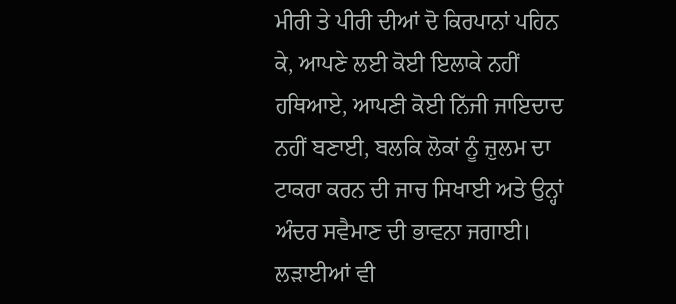ਮੀਰੀ ਤੇ ਪੀਰੀ ਦੀਆਂ ਦੋ ਕਿਰਪਾਨਾਂ ਪਹਿਨ ਕੇ, ਆਪਣੇ ਲਈ ਕੋਈ ਇਲਾਕੇ ਨਹੀਂ ਹਥਿਆਏ, ਆਪਣੀ ਕੋਈ ਨਿੱਜੀ ਜਾਇਦਾਦ ਨਹੀਂ ਬਣਾਈ, ਬਲਕਿ ਲੋਕਾਂ ਨੂੰ ਜ਼ੁਲਮ ਦਾ ਟਾਕਰਾ ਕਰਨ ਦੀ ਜਾਚ ਸਿਖਾਈ ਅਤੇ ਉਨ੍ਹਾਂ ਅੰਦਰ ਸਵੈਮਾਣ ਦੀ ਭਾਵਨਾ ਜਗਾਈ। ਲੜਾਈਆਂ ਵੀ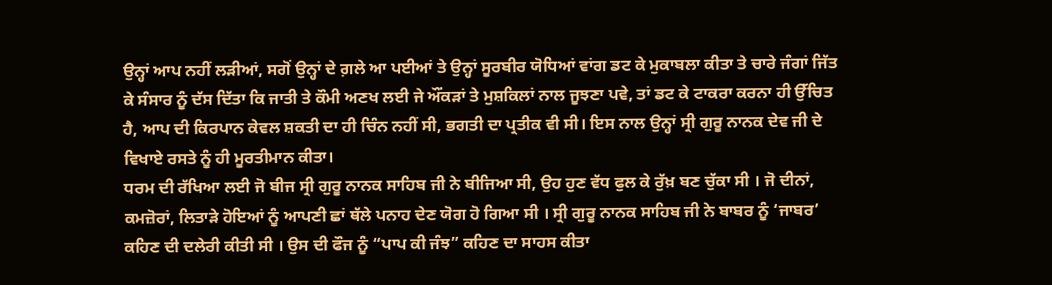ਉਨ੍ਹਾਂ ਆਪ ਨਹੀਂ ਲੜੀਆਂ, ਸਗੋਂ ਉਨ੍ਹਾਂ ਦੇ ਗ਼ਲੇ ਆ ਪਈਆਂ ਤੇ ਉਨ੍ਹਾਂ ਸੂਰਬੀਰ ਯੋਧਿਆਂ ਵਾਂਗ ਡਟ ਕੇ ਮੁਕਾਬਲਾ ਕੀਤਾ ਤੇ ਚਾਰੇ ਜੰਗਾਂ ਜਿੱਤ ਕੇ ਸੰਸਾਰ ਨੂੰ ਦੱਸ ਦਿੱਤਾ ਕਿ ਜਾਤੀ ਤੇ ਕੌਮੀ ਅਣਖ ਲਈ ਜੇ ਔਂਕੜਾਂ ਤੇ ਮੁਸ਼ਕਿਲਾਂ ਨਾਲ ਜੂਝਣਾ ਪਵੇ, ਤਾਂ ਡਟ ਕੇ ਟਾਕਰਾ ਕਰਨਾ ਹੀ ਉੱਚਿਤ ਹੈ, ਆਪ ਦੀ ਕਿਰਪਾਨ ਕੇਵਲ ਸ਼ਕਤੀ ਦਾ ਹੀ ਚਿੰਨ ਨਹੀਂ ਸੀ, ਭਗਤੀ ਦਾ ਪ੍ਰਤੀਕ ਵੀ ਸੀ। ਇਸ ਨਾਲ ਉਨ੍ਹਾਂ ਸ੍ਰੀ ਗੁਰੂ ਨਾਨਕ ਦੇਵ ਜੀ ਦੇ ਵਿਖਾਏ ਰਸਤੇ ਨੂੰ ਹੀ ਮੂਰਤੀਮਾਨ ਕੀਤਾ।
ਧਰਮ ਦੀ ਰੱਖਿਆ ਲਈ ਜੋ ਬੀਜ ਸ੍ਰੀ ਗੁਰੂ ਨਾਨਕ ਸਾਹਿਬ ਜੀ ਨੇ ਬੀਜਿਆ ਸੀ, ਉਹ ਹੁਣ ਵੱਧ ਫੁਲ ਕੇ ਰੁੱਖ਼ ਬਣ ਚੁੱਕਾ ਸੀ । ਜੋ ਦੀਨਾਂ, ਕਮਜ਼ੋਰਾਂ, ਲਿਤਾੜੇ ਹੋਇਆਂ ਨੂੰ ਆਪਣੀ ਛਾਂ ਥੱਲੇ ਪਨਾਹ ਦੇਣ ਯੋਗ ਹੋ ਗਿਆ ਸੀ । ਸ੍ਰੀ ਗੁਰੂ ਨਾਨਕ ਸਾਹਿਬ ਜੀ ਨੇ ਬਾਬਰ ਨੂੰ ‘ਜਾਬਰ’ ਕਹਿਣ ਦੀ ਦਲੇਰੀ ਕੀਤੀ ਸੀ । ਉਸ ਦੀ ਫੌਜ ਨੂੰ “ਪਾਪ ਕੀ ਜੰਝ” ਕਹਿਣ ਦਾ ਸਾਹਸ ਕੀਤਾ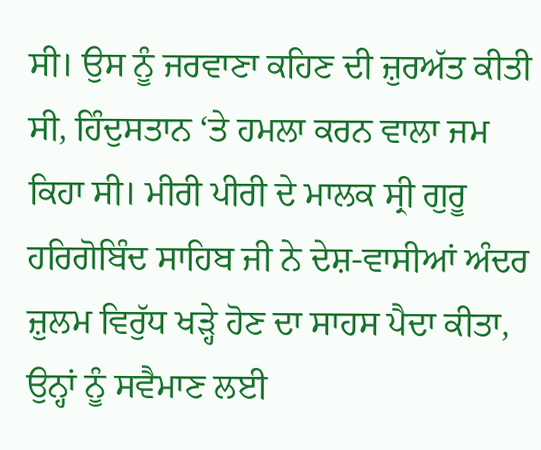ਸੀ। ਉਸ ਨੂੰ ਜਰਵਾਣਾ ਕਹਿਣ ਦੀ ਜ਼ੁਰਅੱਤ ਕੀਤੀ ਸੀ, ਹਿੰਦੁਸਤਾਨ ‘ਤੇ ਹਮਲਾ ਕਰਨ ਵਾਲਾ ਜਮ ਕਿਹਾ ਸੀ। ਮੀਰੀ ਪੀਰੀ ਦੇ ਮਾਲਕ ਸ੍ਰੀ ਗੁਰੂ ਹਰਿਗੋਬਿੰਦ ਸਾਹਿਬ ਜੀ ਨੇ ਦੇਸ਼-ਵਾਸੀਆਂ ਅੰਦਰ ਜ਼ੁਲਮ ਵਿਰੁੱਧ ਖੜ੍ਹੇ ਹੋਣ ਦਾ ਸਾਹਸ ਪੈਦਾ ਕੀਤਾ, ਉਨ੍ਹਾਂ ਨੂੰ ਸਵੈਮਾਣ ਲਈ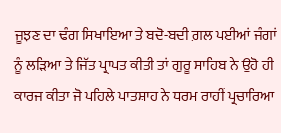ਜੂਝਣ ਦਾ ਢੰਗ ਸਿਖਾਇਆ ਤੇ ਬਦੋ-ਬਦੀ ਗ਼ਲ ਪਈਆਂ ਜੰਗਾਂ ਨੂੰ ਲੜਿਆ ਤੇ ਜਿੱਤ ਪ੍ਰਾਪਤ ਕੀਤੀ ਤਾਂ ਗੁਰੂ ਸਾਹਿਬ ਨੇ ਉਹੋ ਹੀ ਕਾਰਜ ਕੀਤਾ ਜੋ ਪਹਿਲੇ ਪਾਤਸ਼ਾਹ ਨੇ ਧਰਮ ਰਾਹੀਂ ਪ੍ਰਚਾਰਿਆ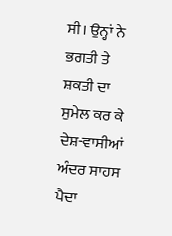ਸੀ। ਉਨ੍ਹਾਂ ਨੇ ਭਗਤੀ ਤੇ ਸ਼ਕਤੀ ਦਾ ਸੁਮੇਲ ਕਰ ਕੇ ਦੇਸ਼-ਵਾਸੀਆਂ ਅੰਦਰ ਸਾਹਸ ਪੈਦਾ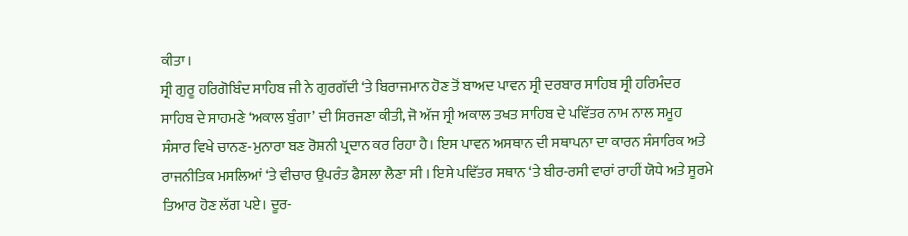ਕੀਤਾ।
ਸ੍ਰੀ ਗੁਰੂ ਹਰਿਗੋਬਿੰਦ ਸਾਹਿਬ ਜੀ ਨੇ ਗੁਰਗੱਦੀ ‘ਤੇ ਬਿਰਾਜਮਾਨ ਹੋਣ ਤੋਂ ਬਾਅਦ ਪਾਵਨ ਸ੍ਰੀ ਦਰਬਾਰ ਸਾਹਿਬ ਸ੍ਰੀ ਹਰਿਮੰਦਰ ਸਾਹਿਬ ਦੇ ਸਾਹਮਣੇ ‘ਅਕਾਲ ਬੁੰਗਾ’ ਦੀ ਸਿਰਜਣਾ ਕੀਤੀ, ਜੋ ਅੱਜ ਸ੍ਰੀ ਅਕਾਲ ਤਖਤ ਸਾਹਿਬ ਦੇ ਪਵਿੱਤਰ ਨਾਮ ਨਾਲ ਸਮੂਹ ਸੰਸਾਰ ਵਿਖੇ ਚਾਨਣ-ਮੁਨਾਰਾ ਬਣ ਰੋਸ਼ਨੀ ਪ੍ਰਦਾਨ ਕਰ ਰਿਹਾ ਹੈ। ਇਸ ਪਾਵਨ ਅਸਥਾਨ ਦੀ ਸਥਾਪਨਾ ਦਾ ਕਾਰਨ ਸੰਸਾਰਿਕ ਅਤੇ ਰਾਜਨੀਤਿਕ ਮਸਲਿਆਂ ‘ਤੇ ਵੀਚਾਰ ਉਪਰੰਤ ਫੈਸਲਾ ਲੈਣਾ ਸੀ । ਇਸੇ ਪਵਿੱਤਰ ਸਥਾਨ ‘ਤੇ ਬੀਰ-ਰਸੀ ਵਾਰਾਂ ਰਾਹੀਂ ਯੋਧੇ ਅਤੇ ਸੂਰਮੇ ਤਿਆਰ ਹੋਣ ਲੱਗ ਪਏ। ਦੂਰ-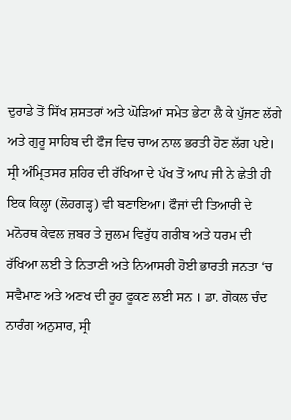ਦੁਰਾਡੇ ਤੋਂ ਸਿੱਖ ਸ਼ਸਤਰਾਂ ਅਤੇ ਘੋੜਿਆਂ ਸਮੇਤ ਭੇਟਾ ਲੈ ਕੇ ਪੁੱਜਣ ਲੱਗੇ ਅਤੇ ਗੁਰੂ ਸਾਹਿਬ ਦੀ ਫੌਜ ਵਿਚ ਚਾਅ ਨਾਲ ਭਰਤੀ ਹੋਣ ਲੱਗ ਪਏ। ਸ੍ਰੀ ਅੰਮ੍ਰਿਤਸਰ ਸ਼ਹਿਰ ਦੀ ਰੱਖਿਆ ਦੇ ਪੱਖ ਤੋਂ ਆਪ ਜੀ ਨੇ ਛੇਤੀ ਹੀ ਇਕ ਕਿਲ੍ਹਾ (ਲੋਹਗੜ੍ਹ) ਵੀ ਬਣਾਇਆ। ਫੌਜਾਂ ਦੀ ਤਿਆਰੀ ਦੇ ਮਨੋਰਥ ਕੇਵਲ ਜ਼ਬਰ ਤੇ ਜ਼ੁਲਮ ਵਿਰੁੱਧ ਗਰੀਬ ਅਤੇ ਧਰਮ ਦੀ ਰੱਖਿਆ ਲਈ ਤੇ ਨਿਤਾਣੀ ਅਤੇ ਨਿਆਸਰੀ ਹੋਈ ਭਾਰਤੀ ਜਨਤਾ ‘ਚ ਸਵੈਮਾਣ ਅਤੇ ਅਣਖ ਦੀ ਰੂਹ ਫੂਕਣ ਲਈ ਸਨ । ਡਾ. ਗੋਕਲ ਚੰਦ ਨਾਰੰਗ ਅਨੁਸਾਰ, ਸ੍ਰੀ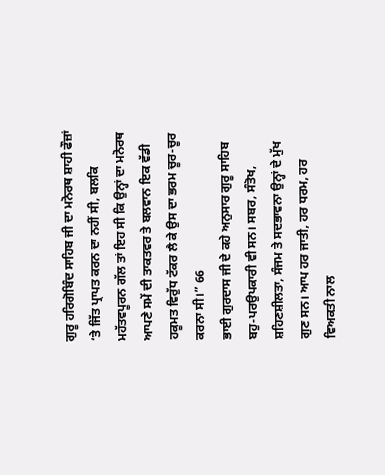ਗੁਰੂ ਹਰਿਗੋਬਿੰਦ ਸਾਹਿਬ ਜੀ ਦਾ ਮਨੋਰਥ ਸ਼ਾਹੀ ਫੌਜ਼ਾਂ ‘ਤੇ ਜਿੱਤ ਪ੍ਰਾਪਤ ਕਰਨ ਦਾ ਨਹੀਂ ਸੀ, ਬਲਕਿ ਮਹੱਤਵਪੂਰਨ ਗੱਲ ਤਾਂ ਇਹ ਸੀ ਕਿ ਉਨ੍ਹਾਂ ਦਾ ਮਨੋਰਥ ਆਪਣੇ ਸਮੇਂ ਦੀ ਤਾਕਤਵਰ ਤੇ ਬਲਵਾਨ ਇਕ ਵੱਡੀ ਹਕੂਮਤ ਵਿਰੁੱਧ ਟੱਕਰ ਲੈ ਕੇ ਉਸ ਦਾ ਭਰਮ ਚੂਰ-ਚੂਰ ਕਰਨਾ ਸੀ।” 66
ਭਾਈ ਗੁਰਦਾਸ ਜੀ ਦੇ ਕਹੇ ਅਨੁਸਾਰ ਗੁਰੂ ਸਾਹਿਬ ਬਹੁ-ਪਰਉਪਕਾਰੀ ਵੀ ਸਨ। ਸਬਰ, ਸੰਤੋਖ, ਸ਼ਹਿਣਸ਼ੀਲਤਾ, ਸੰਜਮ ਤੇ ਸਦਭਾਵਨਾ ਉਨ੍ਹਾਂ ਦੇ ਮੁੱਖ ਗੁਣ ਸਨ। ਆਪ ਹਰ ਜਾਤੀ, ਹਰ ਧਰਮ, ਹਰ ਵਿਅਕਤੀ ਨਾਲ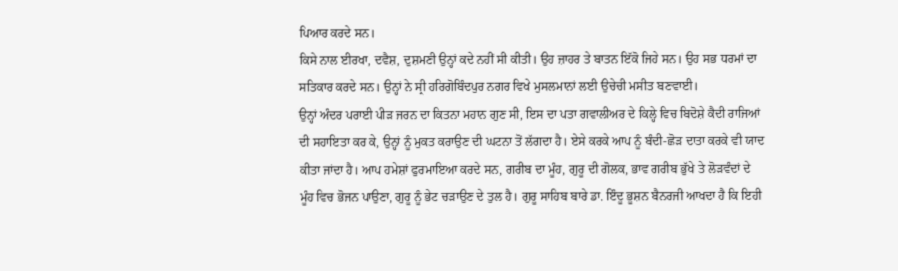ਪਿਆਰ ਕਰਦੇ ਸਨ।
ਕਿਸੇ ਨਾਲ ਈਰਖਾ, ਦਵੈਸ਼, ਦੁਸ਼ਮਣੀ ਉਨ੍ਹਾਂ ਕਦੇ ਨਹੀਂ ਸੀ ਕੀਤੀ। ਉਹ ਜ਼ਾਹਰ ਤੇ ਬਾਤਨ ਇੱਕੋ ਜਿਹੇ ਸਨ। ਉਹ ਸਭ ਧਰਮਾਂ ਦਾ ਸਤਿਕਾਰ ਕਰਦੇ ਸਨ। ਉਨ੍ਹਾਂ ਨੇ ਸ੍ਰੀ ਹਰਿਗੋਬਿੰਦਪੁਰ ਨਗਰ ਵਿਖੇ ਮੁਸਲਮਾਨਾਂ ਲਈ ਉਚੇਚੀ ਮਸੀਤ ਬਣਵਾਈ।
ਉਨ੍ਹਾਂ ਅੰਦਰ ਪਰਾਈ ਪੀੜ ਜਰਨ ਦਾ ਕਿਤਨਾ ਮਹਾਨ ਗੁਣ ਸੀ, ਇਸ ਦਾ ਪਤਾ ਗਵਾਲੀਅਰ ਦੇ ਕਿਲ੍ਹੇ ਵਿਚ ਬਿਦੋਸ਼ੇ ਕੈਦੀ ਰਾਜਿਆਂ ਦੀ ਸਹਾਇਤਾ ਕਰ ਕੇ, ਉਨ੍ਹਾਂ ਨੂੰ ਮੁਕਤ ਕਰਾਉਣ ਦੀ ਘਟਨਾ ਤੋਂ ਲੱਗਦਾ ਹੈ। ਏਸੇ ਕਰਕੇ ਆਪ ਨੂੰ ਬੰਦੀ-ਛੋੜ ਦਾਤਾ ਕਰਕੇ ਵੀ ਯਾਦ ਕੀਤਾ ਜਾਂਦਾ ਹੈ। ਆਪ ਹਮੇਸ਼ਾਂ ਫੁਰਮਾਇਆ ਕਰਦੇ ਸਨ, ਗਰੀਬ ਦਾ ਮੂੰਹ, ਗੁਰੂ ਦੀ ਗੋਲਕ, ਭਾਵ ਗਰੀਬ ਭੁੱਖੇ ਤੇ ਲੋੜਵੰਦਾਂ ਦੇ ਮੂੰਹ ਵਿਚ ਭੋਜਨ ਪਾਉਣਾ, ਗੁਰੂ ਨੂੰ ਭੇਟ ਚੜਾਉਣ ਦੇ ਤੁਲ ਹੈ। ਗੁਰੂ ਸਾਹਿਬ ਬਾਰੇ ਡਾ. ਇੰਦੂ ਭੂਸ਼ਨ ਬੈਨਰਜੀ ਆਖਦਾ ਹੈ ਕਿ ਇਹੀ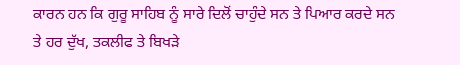ਕਾਰਨ ਹਨ ਕਿ ਗੁਰੂ ਸਾਹਿਬ ਨੂੰ ਸਾਰੇ ਦਿਲੋਂ ਚਾਹੁੰਦੇ ਸਨ ਤੇ ਪਿਆਰ ਕਰਦੇ ਸਨ ਤੇ ਹਰ ਦੁੱਖ, ਤਕਲੀਫ ਤੇ ਬਿਖੜੇ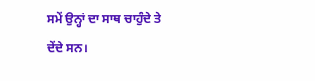ਸਮੇਂ ਉਨ੍ਹਾਂ ਦਾ ਸਾਥ ਚਾਹੁੰਦੇ ਤੇ ਦੇਂਦੇ ਸਨ।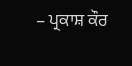– ਪ੍ਰਕਾਸ਼ ਕੌਰ